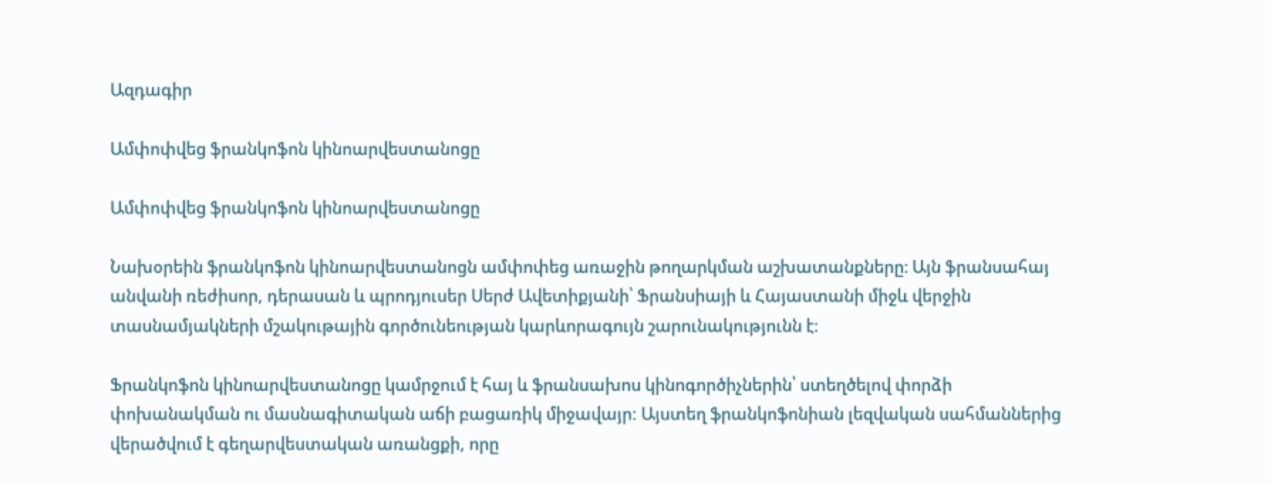Ազդագիր

Ամփոփվեց ֆրանկոֆոն կինոարվեստանոցը

Ամփոփվեց ֆրանկոֆոն կինոարվեստանոցը

Նախօրեին ֆրանկոֆոն կինոարվեստանոցն ամփոփեց առաջին թողարկման աշխատանքները։ Այն ֆրանսահայ անվանի ռեժիսոր, դերասան և պրոդյուսեր Սերժ Ավետիքյանի՝ Ֆրանսիայի և Հայաստանի միջև վերջին տասնամյակների մշակութային գործունեության կարևորագույն շարունակությունն է։

Ֆրանկոֆոն կինոարվեստանոցը կամրջում է հայ և ֆրանսախոս կինոգործիչներին՝ ստեղծելով փորձի փոխանակման ու մասնագիտական աճի բացառիկ միջավայր: Այստեղ ֆրանկոֆոնիան լեզվական սահմաններից վերածվում է գեղարվեստական առանցքի, որը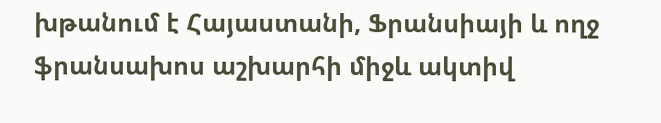խթանում է Հայաստանի, Ֆրանսիայի և ողջ ֆրանսախոս աշխարհի միջև ակտիվ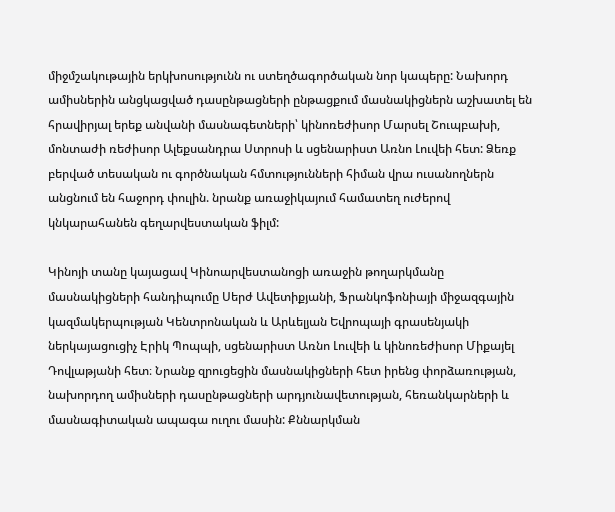միջմշակութային երկխոսությունն ու ստեղծագործական նոր կապերը: Նախորդ ամիսներին անցկացված դասընթացների ընթացքում մասնակիցներն աշխատել են հրավիրյալ երեք անվանի մասնագետների՝ կինոռեժիսոր Մարսել Շուպբախի, մոնտաժի ռեժիսոր Ալեքսանդրա Ստրոսի և սցենարիստ Առնո Լուվեի հետ: Ձեռք բերված տեսական ու գործնական հմտությունների հիման վրա ուսանողներն անցնում են հաջորդ փուլին. նրանք առաջիկայում համատեղ ուժերով կնկարահանեն գեղարվեստական ֆիլմ:

Կինոյի տանը կայացավ Կինոարվեստանոցի առաջին թողարկմանը մասնակիցների հանդիպումը Սերժ Ավետիքյանի, Ֆրանկոֆոնիայի միջազգային կազմակերպության Կենտրոնական և Արևելյան Եվրոպայի գրասենյակի ներկայացուցիչ Էրիկ Պոպպի, սցենարիստ Առնո Լուվեի և կինոռեժիսոր Միքայել Դովլաթյանի հետ։ Նրանք զրուցեցին մասնակիցների հետ իրենց փորձառության, նախորդող ամիսների դասընթացների արդյունավետության, հեռանկարների և մասնագիտական ապագա ուղու մասին: Քննարկման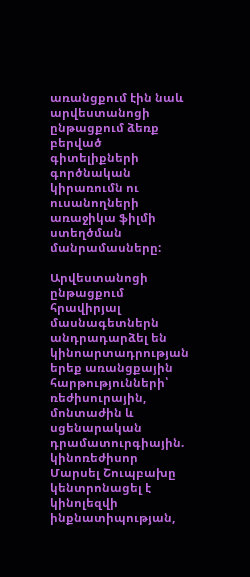առանցքում էին նաև արվեստանոցի ընթացքում ձեռք բերված գիտելիքների գործնական կիրառումն ու ուսանողների առաջիկա ֆիլմի ստեղծման մանրամասները:

Արվեստանոցի ընթացքում հրավիրյալ մասնագետներն անդրադարձել են կինոարտադրության երեք առանցքային հարթությունների՝ ռեժիսուրային, մոնտաժին և սցենարական դրամատուրգիային. կինոռեժիսոր Մարսել Շուպբախը կենտրոնացել է կինոլեզվի ինքնատիպության,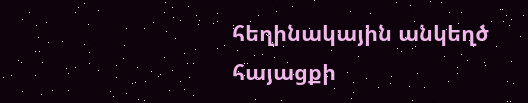հեղինակային անկեղծ հայացքի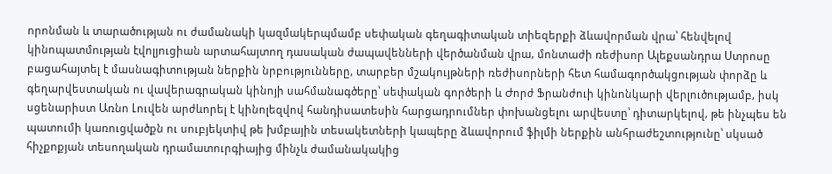որոնման և տարածության ու ժամանակի կազմակերպմամբ սեփական գեղագիտական տիեզերքի ձևավորման վրա՝ հենվելով կինոպատմության էվոլյուցիան արտահայտող դասական ժապավենների վերծանման վրա, մոնտաժի ռեժիսոր Ալեքսանդրա Ստրոսը բացահայտել է մասնագիտության ներքին նրբությունները, տարբեր մշակույթների ռեժիսորների հետ համագործակցության փորձը և գեղարվեստական ու վավերագրական կինոյի սահմանագծերը՝ սեփական գործերի և Ժորժ Ֆրանժուի կինոնկարի վերլուծությամբ, իսկ սցենարիստ Առնո Լուվեն արժևորել է կինոլեզվով հանդիսատեսին հարցադրումներ փոխանցելու արվեստը՝ դիտարկելով, թե ինչպես են պատումի կառուցվածքն ու սուբյեկտիվ թե խմբային տեսակետների կապերը ձևավորում ֆիլմի ներքին անհրաժեշտությունը՝ սկսած հիչքոքյան տեսողական դրամատուրգիայից մինչև ժամանակակից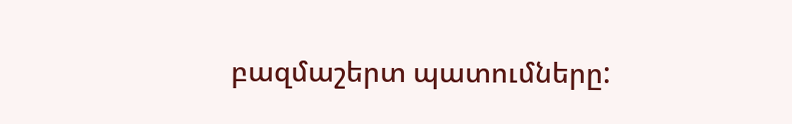բազմաշերտ պատումները: